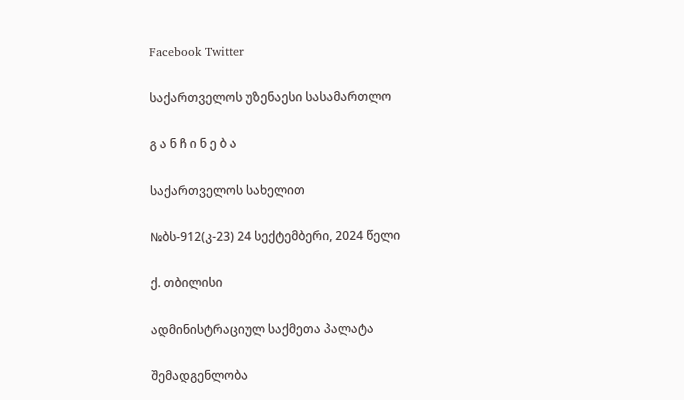Facebook Twitter

საქართველოს უზენაესი სასამართლო

გ ა ნ ჩ ი ნ ე ბ ა

საქართველოს სახელით

№ბს-912(კ-23) 24 სექტემბერი, 2024 წელი

ქ. თბილისი

ადმინისტრაციულ საქმეთა პალატა

შემადგენლობა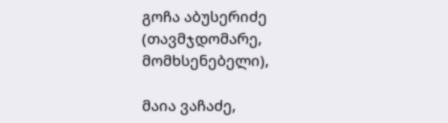გოჩა აბუსერიძე (თავმჯდომარე, მომხსენებელი),

მაია ვაჩაძე,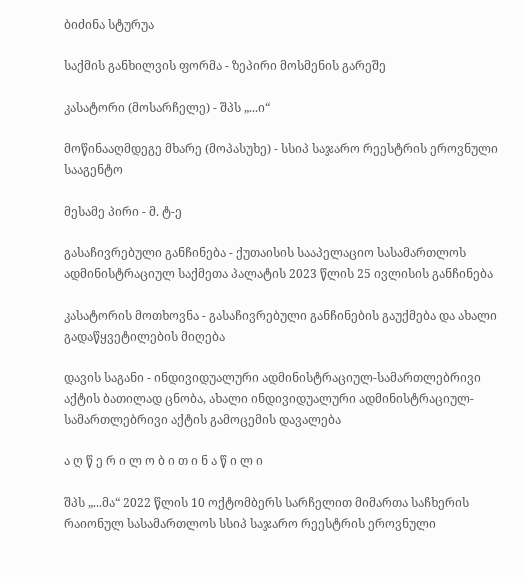ბიძინა სტურუა

საქმის განხილვის ფორმა - ზეპირი მოსმენის გარეშე

კასატორი (მოსარჩელე) - შპს „...ი“

მოწინააღმდეგე მხარე (მოპასუხე) - სსიპ საჯარო რეესტრის ეროვნული სააგენტო

მესამე პირი - მ. ტ-ე

გასაჩივრებული განჩინება - ქუთაისის სააპელაციო სასამართლოს ადმინისტრაციულ საქმეთა პალატის 2023 წლის 25 ივლისის განჩინება

კასატორის მოთხოვნა - გასაჩივრებული განჩინების გაუქმება და ახალი გადაწყვეტილების მიღება

დავის საგანი - ინდივიდუალური ადმინისტრაციულ-სამართლებრივი აქტის ბათილად ცნობა, ახალი ინდივიდუალური ადმინისტრაციულ-სამართლებრივი აქტის გამოცემის დავალება

ა ღ წ ე რ ი ლ ო ბ ი თ ი ნ ა წ ი ლ ი

შპს „...მა“ 2022 წლის 10 ოქტომბერს სარჩელით მიმართა საჩხერის რაიონულ სასამართლოს სსიპ საჯარო რეესტრის ეროვნული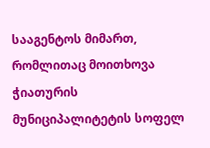სააგენტოს მიმართ, რომლითაც მოითხოვა ჭიათურის მუნიციპალიტეტის სოფელ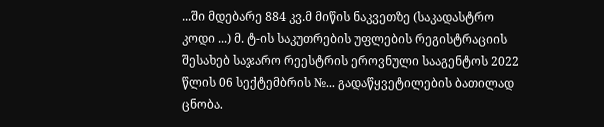...ში მდებარე 884 კვ.მ მიწის ნაკვეთზე (საკადასტრო კოდი ...) მ. ტ-ის საკუთრების უფლების რეგისტრაციის შესახებ საჯარო რეესტრის ეროვნული სააგენტოს 2022 წლის 06 სექტემბრის №... გადაწყვეტილების ბათილად ცნობა.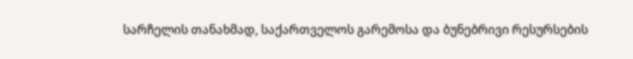სარჩელის თანახმად, საქართველოს გარემოსა და ბუნებრივი რესურსების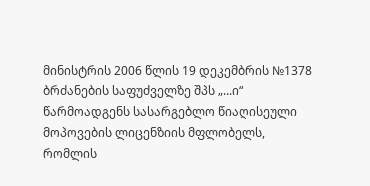მინისტრის 2006 წლის 19 დეკემბრის №1378 ბრძანების საფუძველზე შპს „...ი“ წარმოადგენს სასარგებლო წიაღისეული მოპოვების ლიცენზიის მფლობელს, რომლის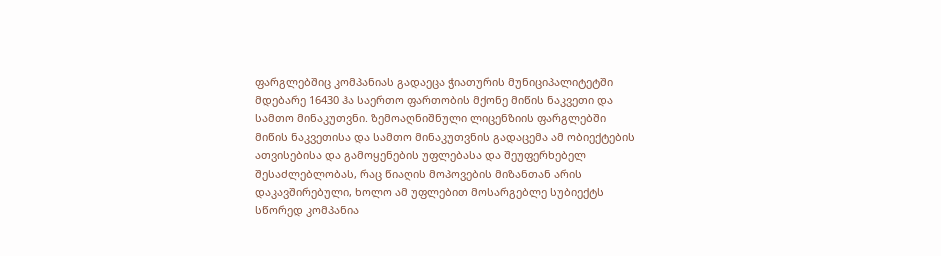ფარგლებშიც კომპანიას გადაეცა ჭიათურის მუნიციპალიტეტში მდებარე 16430 ჰა საერთო ფართობის მქონე მიწის ნაკვეთი და სამთო მინაკუთვნი. ზემოაღნიშნული ლიცენზიის ფარგლებში მიწის ნაკვეთისა და სამთო მინაკუთვნის გადაცემა ამ ობიექტების ათვისებისა და გამოყენების უფლებასა და შეუფერხებელ შესაძლებლობას, რაც წიაღის მოპოვების მიზანთან არის დაკავშირებული, ხოლო ამ უფლებით მოსარგებლე სუბიექტს სწორედ კომპანია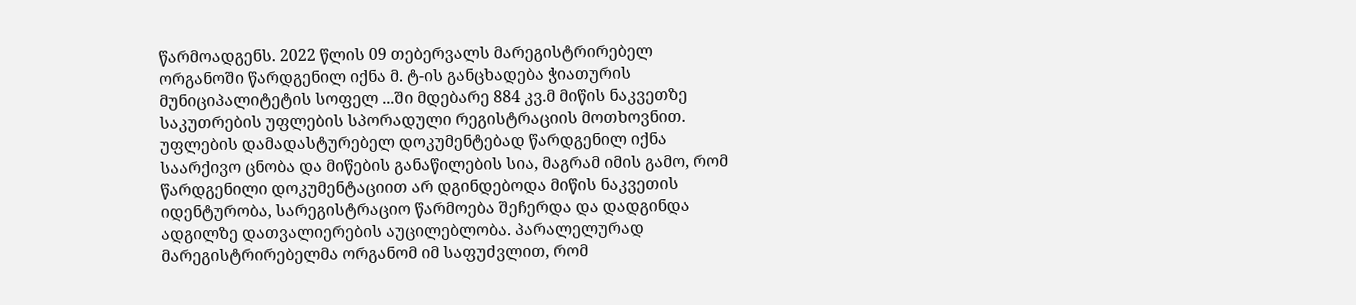წარმოადგენს. 2022 წლის 09 თებერვალს მარეგისტრირებელ ორგანოში წარდგენილ იქნა მ. ტ-ის განცხადება ჭიათურის მუნიციპალიტეტის სოფელ ...ში მდებარე 884 კვ.მ მიწის ნაკვეთზე საკუთრების უფლების სპორადული რეგისტრაციის მოთხოვნით. უფლების დამადასტურებელ დოკუმენტებად წარდგენილ იქნა საარქივო ცნობა და მიწების განაწილების სია, მაგრამ იმის გამო, რომ წარდგენილი დოკუმენტაციით არ დგინდებოდა მიწის ნაკვეთის იდენტურობა, სარეგისტრაციო წარმოება შეჩერდა და დადგინდა ადგილზე დათვალიერების აუცილებლობა. პარალელურად მარეგისტრირებელმა ორგანომ იმ საფუძვლით, რომ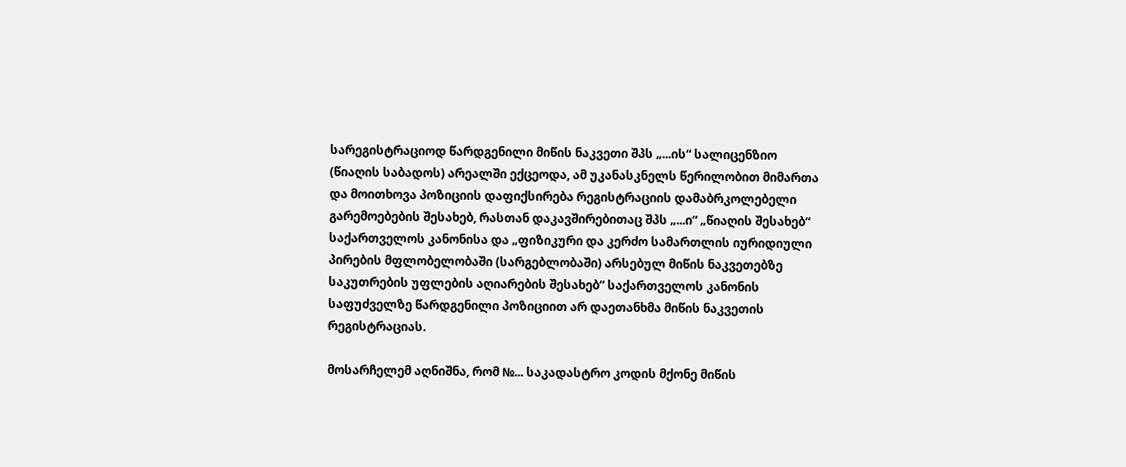სარეგისტრაციოდ წარდგენილი მიწის ნაკვეთი შპს „...ის“ სალიცენზიო (წიაღის საბადოს) არეალში ექცეოდა, ამ უკანასკნელს წერილობით მიმართა და მოითხოვა პოზიციის დაფიქსირება რეგისტრაციის დამაბრკოლებელი გარემოებების შესახებ, რასთან დაკავშირებითაც შპს „...ი“ „წიაღის შესახებ“ საქართველოს კანონისა და „ფიზიკური და კერძო სამართლის იურიდიული პირების მფლობელობაში (სარგებლობაში) არსებულ მიწის ნაკვეთებზე საკუთრების უფლების აღიარების შესახებ“ საქართველოს კანონის საფუძველზე წარდგენილი პოზიციით არ დაეთანხმა მიწის ნაკვეთის რეგისტრაციას.

მოსარჩელემ აღნიშნა, რომ №... საკადასტრო კოდის მქონე მიწის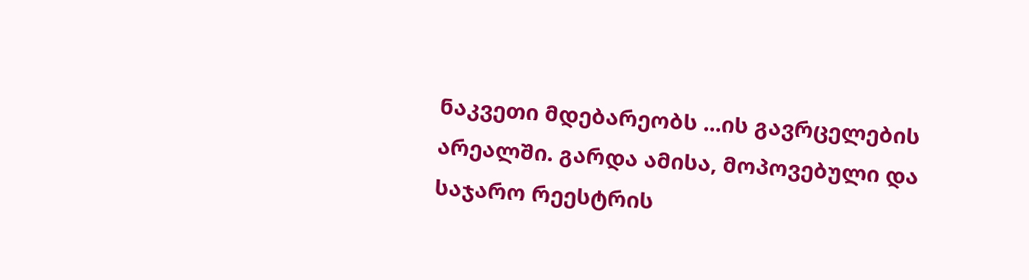ნაკვეთი მდებარეობს ...ის გავრცელების არეალში. გარდა ამისა, მოპოვებული და საჯარო რეესტრის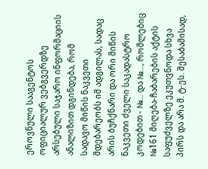ეროვნული სააგენტოს ოფიციალურ ვებგვერდზე არსებული საჯარო ინფორმაციის ანალიზით დგინდება, რომ სადავო მიწის ნაკვეთი მდებარეობს იმ ადგილას, სადაც არის ბუჩქნარი და ორი მიწის ნაკვეთი ძველი საკადასტრო კოდებით - №... და №..., რომლებიც №161 მიღება-ჩაბარების აქტის საფუძველზე ეკუთვნოდა სხვა პირს და არა მ. ტ-ეს. შესაბამისად,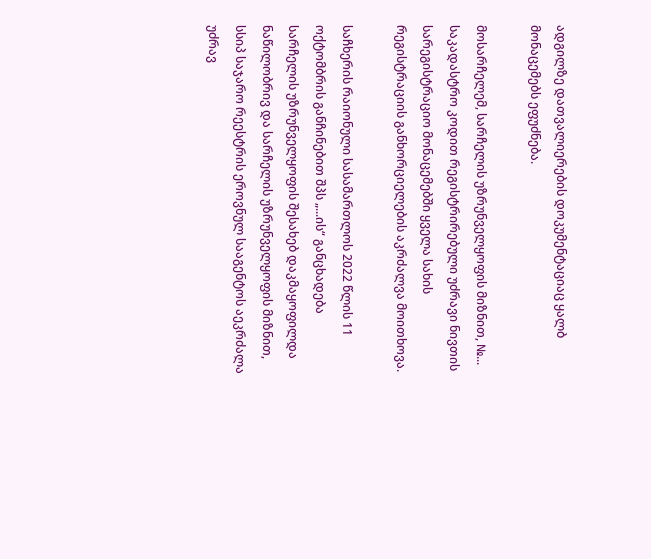ადგილზე დათვალიერების დოკუმენტაციაც ყალბ მონაცემებს ეფუძნება.

მოსარჩელემ, სარჩელის უზრუნველყოფის მიზნით, №... საკადასტრო კოდით რეგისტრირებული უძრავი ნივთის სარეგისტრაციო მონაცემებში ყველა სახის რეგისტრაციის განხორციელების აკრძალვა მოითხოვა.

საჩხერის რაიონული სასამართლოს 2022 წლის 11 ოქტომბრის განჩინებით შპს „...ის“ განცხადება სარჩელის უზრუნველყოფის შესახებ დაკმაყოფილდა ნაწილობრივ და სარჩელის უზრუნველყოფის მიზნით, სსიპ საჯარო რეესტრის ეროვნულ სააგენტოს აეკრძალა უძრავ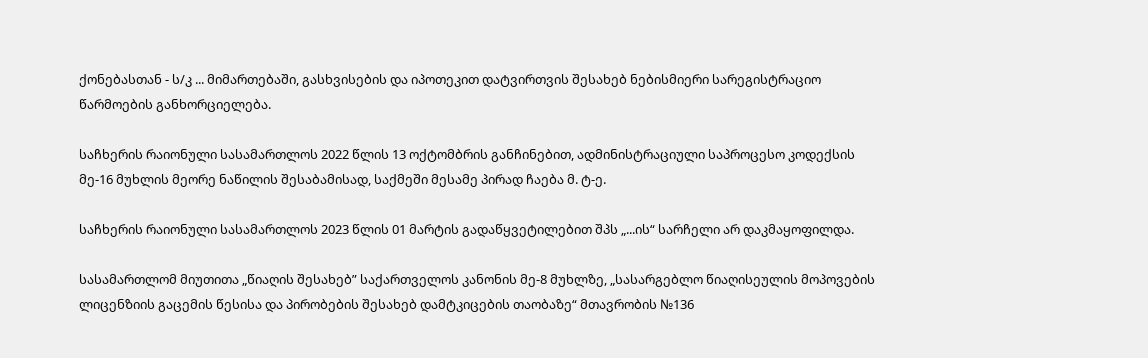ქონებასთან - ს/კ ... მიმართებაში, გასხვისების და იპოთეკით დატვირთვის შესახებ ნებისმიერი სარეგისტრაციო წარმოების განხორციელება.

საჩხერის რაიონული სასამართლოს 2022 წლის 13 ოქტომბრის განჩინებით, ადმინისტრაციული საპროცესო კოდექსის მე-16 მუხლის მეორე ნაწილის შესაბამისად, საქმეში მესამე პირად ჩაება მ. ტ-ე.

საჩხერის რაიონული სასამართლოს 2023 წლის 01 მარტის გადაწყვეტილებით შპს „...ის“ სარჩელი არ დაკმაყოფილდა.

სასამართლომ მიუთითა „წიაღის შესახებ” საქართველოს კანონის მე-8 მუხლზე, „სასარგებლო წიაღისეულის მოპოვების ლიცენზიის გაცემის წესისა და პირობების შესახებ დამტკიცების თაობაზე“ მთავრობის №136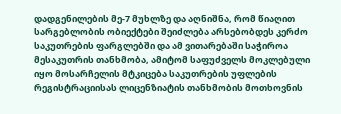დადგენილების მე-7 მუხლზე და აღნიშნა, რომ წიაღით სარგებლობის ობიექტები შეიძლება არსებობდეს კერძო საკუთრების ფარგლებში და ამ ვითარებაში საჭიროა მესაკუთრის თანხმობა, ამიტომ საფუძველს მოკლებული იყო მოსარჩელის მტკიცება საკუთრების უფლების რეგისტრაციისას ლიცენზიატის თანხმობის მოთხოვნის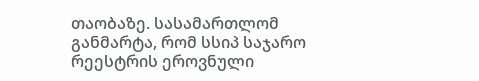თაობაზე. სასამართლომ განმარტა, რომ სსიპ საჯარო რეესტრის ეროვნული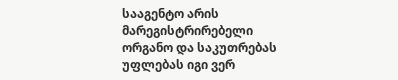სააგენტო არის მარეგისტრირებელი ორგანო და საკუთრებას უფლებას იგი ვერ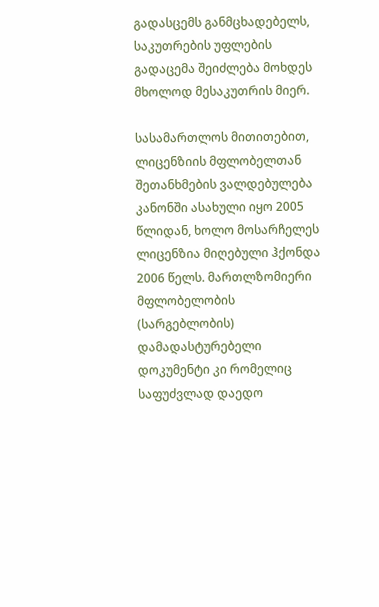გადასცემს განმცხადებელს, საკუთრების უფლების გადაცემა შეიძლება მოხდეს მხოლოდ მესაკუთრის მიერ.

სასამართლოს მითითებით, ლიცენზიის მფლობელთან შეთანხმების ვალდებულება კანონში ასახული იყო 2005 წლიდან, ხოლო მოსარჩელეს ლიცენზია მიღებული ჰქონდა 2006 წელს. მართლზომიერი მფლობელობის (სარგებლობის) დამადასტურებელი დოკუმენტი კი რომელიც საფუძვლად დაედო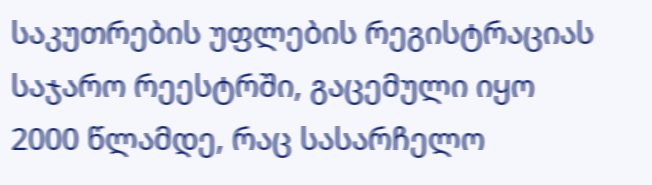საკუთრების უფლების რეგისტრაციას საჯარო რეესტრში, გაცემული იყო 2000 წლამდე, რაც სასარჩელო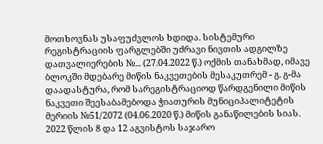მოთხოვნას უსაფუძვლოს ხდიდა. სისტემური რეგისტრაციის ფარგლებში უძრავი ნივთის ადგილზე დათვალიერების №... (27.04.2022 წ.) ოქმის თანახმად, იმავე ბლოკში მდებარე მიწის ნაკვეთების მესაკუთრემ - გ. გ-მა დაადასტურა, რომ სარეგისტრაციოდ წარდგენილი მიწის ნაკვეთი შეესაბამებოდა ჭიათურის მუნიციპალიტეტის მერიის №51/2072 (04.06.2020 წ.) მიწის განაწილების სიას. 2022 წლის 8 და 12 აგვისტოს საჯარო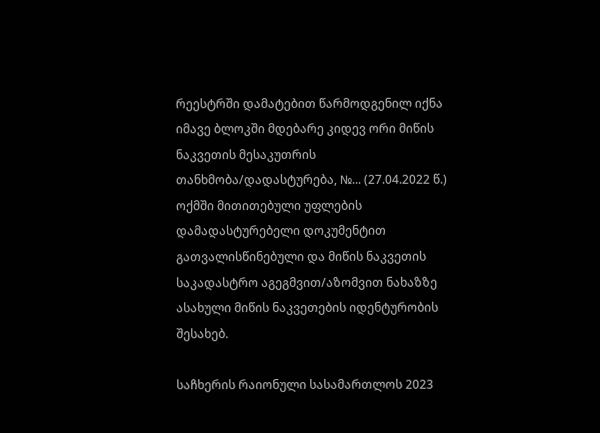რეესტრში დამატებით წარმოდგენილ იქნა იმავე ბლოკში მდებარე კიდევ ორი მიწის ნაკვეთის მესაკუთრის თანხმობა/დადასტურება, №... (27.04.2022 წ.) ოქმში მითითებული უფლების დამადასტურებელი დოკუმენტით გათვალისწინებული და მიწის ნაკვეთის საკადასტრო აგეგმვით/აზომვით ნახაზზე ასახული მიწის ნაკვეთების იდენტურობის შესახებ.

საჩხერის რაიონული სასამართლოს 2023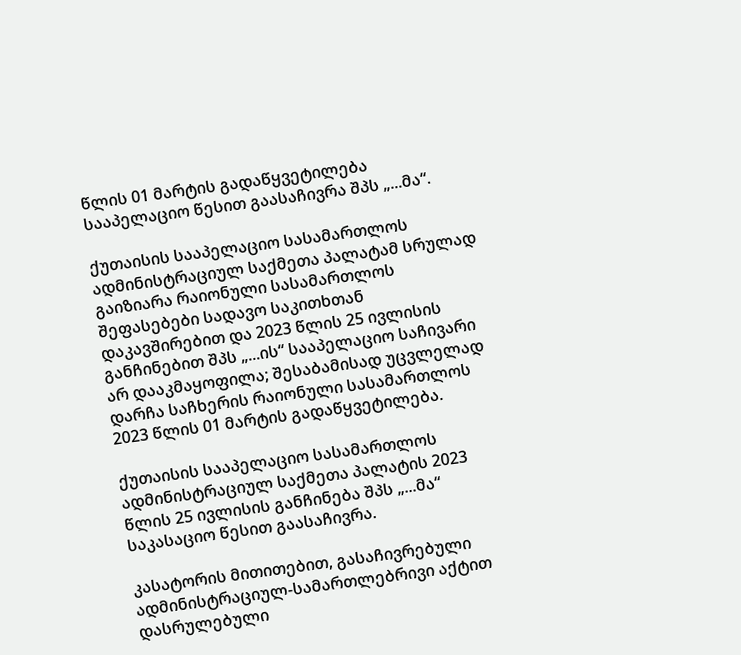წლის 01 მარტის გადაწყვეტილება სააპელაციო წესით გაასაჩივრა შპს „...მა“.

ქუთაისის სააპელაციო სასამართლოს ადმინისტრაციულ საქმეთა პალატამ სრულად გაიზიარა რაიონული სასამართლოს შეფასებები სადავო საკითხთან დაკავშირებით და 2023 წლის 25 ივლისის განჩინებით შპს „...ის“ სააპელაციო საჩივარი არ დააკმაყოფილა; შესაბამისად უცვლელად დარჩა საჩხერის რაიონული სასამართლოს 2023 წლის 01 მარტის გადაწყვეტილება.

ქუთაისის სააპელაციო სასამართლოს ადმინისტრაციულ საქმეთა პალატის 2023 წლის 25 ივლისის განჩინება შპს „...მა“ საკასაციო წესით გაასაჩივრა.

კასატორის მითითებით, გასაჩივრებული ადმინისტრაციულ-სამართლებრივი აქტით დასრულებული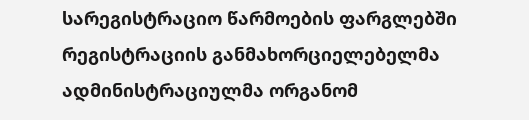სარეგისტრაციო წარმოების ფარგლებში რეგისტრაციის განმახორციელებელმა ადმინისტრაციულმა ორგანომ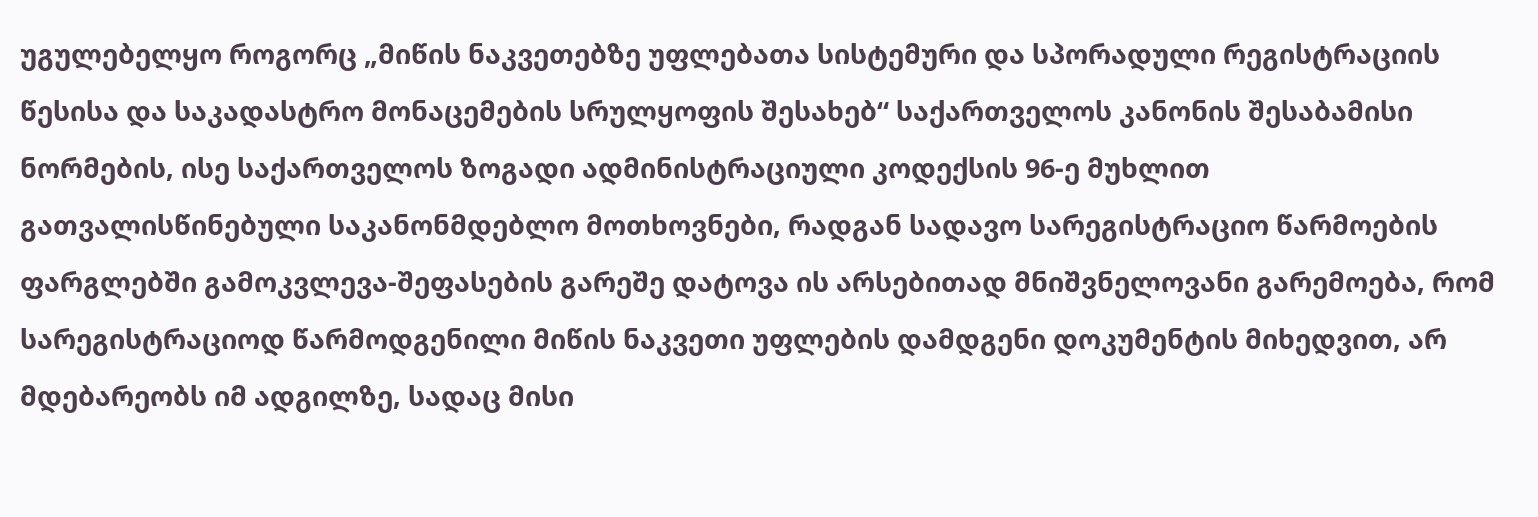უგულებელყო როგორც „მიწის ნაკვეთებზე უფლებათა სისტემური და სპორადული რეგისტრაციის წესისა და საკადასტრო მონაცემების სრულყოფის შესახებ“ საქართველოს კანონის შესაბამისი ნორმების, ისე საქართველოს ზოგადი ადმინისტრაციული კოდექსის 96-ე მუხლით გათვალისწინებული საკანონმდებლო მოთხოვნები, რადგან სადავო სარეგისტრაციო წარმოების ფარგლებში გამოკვლევა-შეფასების გარეშე დატოვა ის არსებითად მნიშვნელოვანი გარემოება, რომ სარეგისტრაციოდ წარმოდგენილი მიწის ნაკვეთი უფლების დამდგენი დოკუმენტის მიხედვით, არ მდებარეობს იმ ადგილზე, სადაც მისი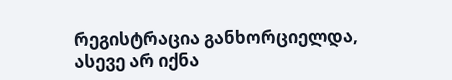რეგისტრაცია განხორციელდა, ასევე არ იქნა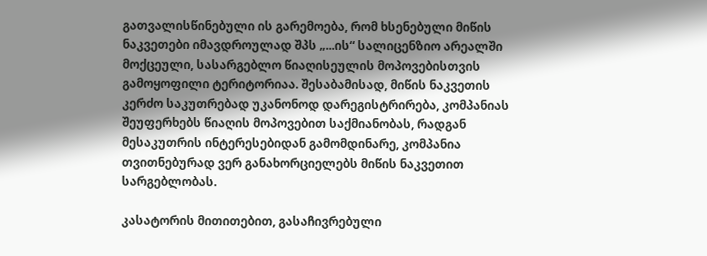გათვალისწინებული ის გარემოება, რომ ხსენებული მიწის ნაკვეთები იმავდროულად შპს „...ის“ სალიცენზიო არეალში მოქცეული, სასარგებლო წიაღისეულის მოპოვებისთვის გამოყოფილი ტერიტორიაა. შესაბამისად, მიწის ნაკვეთის კერძო საკუთრებად უკანონოდ დარეგისტრირება, კომპანიას შეუფერხებს წიაღის მოპოვებით საქმიანობას, რადგან მესაკუთრის ინტერესებიდან გამომდინარე, კომპანია თვითნებურად ვერ განახორციელებს მიწის ნაკვეთით სარგებლობას.

კასატორის მითითებით, გასაჩივრებული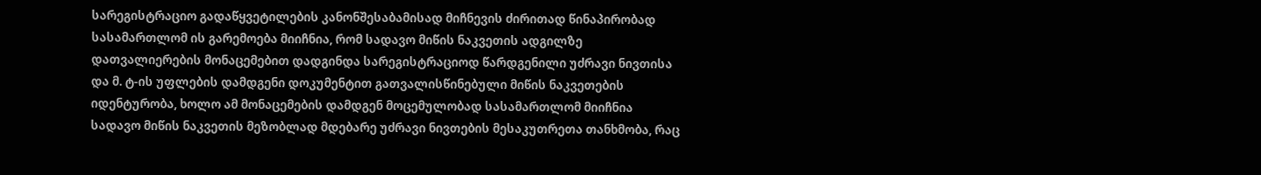სარეგისტრაციო გადაწყვეტილების კანონშესაბამისად მიჩნევის ძირითად წინაპირობად სასამართლომ ის გარემოება მიიჩნია, რომ სადავო მიწის ნაკვეთის ადგილზე დათვალიერების მონაცემებით დადგინდა სარეგისტრაციოდ წარდგენილი უძრავი ნივთისა და მ. ტ-ის უფლების დამდგენი დოკუმენტით გათვალისწინებული მიწის ნაკვეთების იდენტურობა, ხოლო ამ მონაცემების დამდგენ მოცემულობად სასამართლომ მიიჩნია სადავო მიწის ნაკვეთის მეზობლად მდებარე უძრავი ნივთების მესაკუთრეთა თანხმობა, რაც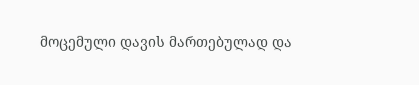მოცემული დავის მართებულად და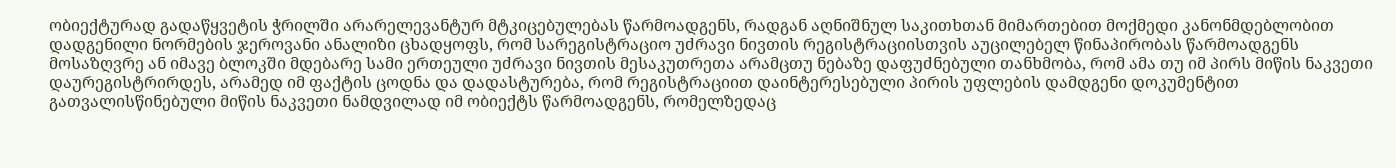ობიექტურად გადაწყვეტის ჭრილში არარელევანტურ მტკიცებულებას წარმოადგენს, რადგან აღნიშნულ საკითხთან მიმართებით მოქმედი კანონმდებლობით დადგენილი ნორმების ჯეროვანი ანალიზი ცხადყოფს, რომ სარეგისტრაციო უძრავი ნივთის რეგისტრაციისთვის აუცილებელ წინაპირობას წარმოადგენს მოსაზღვრე ან იმავე ბლოკში მდებარე სამი ერთეული უძრავი ნივთის მესაკუთრეთა არამცთუ ნებაზე დაფუძნებული თანხმობა, რომ ამა თუ იმ პირს მიწის ნაკვეთი დაურეგისტრირდეს, არამედ იმ ფაქტის ცოდნა და დადასტურება, რომ რეგისტრაციით დაინტერესებული პირის უფლების დამდგენი დოკუმენტით გათვალისწინებული მიწის ნაკვეთი ნამდვილად იმ ობიექტს წარმოადგენს, რომელზედაც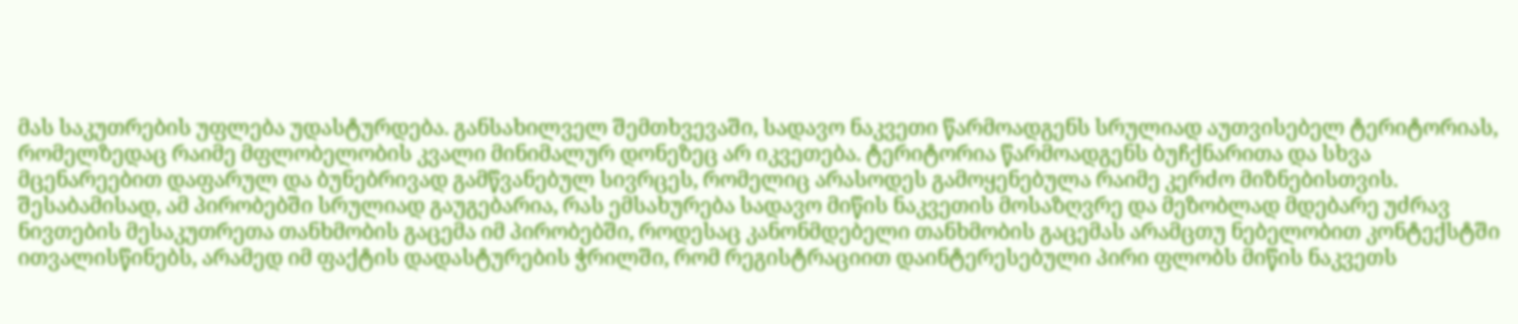მას საკუთრების უფლება უდასტურდება. განსახილველ შემთხვევაში, სადავო ნაკვეთი წარმოადგენს სრულიად აუთვისებელ ტერიტორიას, რომელზედაც რაიმე მფლობელობის კვალი მინიმალურ დონეზეც არ იკვეთება. ტერიტორია წარმოადგენს ბუჩქნარითა და სხვა მცენარეებით დაფარულ და ბუნებრივად გამწვანებულ სივრცეს, რომელიც არასოდეს გამოყენებულა რაიმე კერძო მიზნებისთვის. შესაბამისად, ამ პირობებში სრულიად გაუგებარია, რას ემსახურება სადავო მიწის ნაკვეთის მოსაზღვრე და მეზობლად მდებარე უძრავ ნივთების მესაკუთრეთა თანხმობის გაცემა იმ პირობებში, როდესაც კანონმდებელი თანხმობის გაცემას არამცთუ ნებელობით კონტექსტში ითვალისწინებს, არამედ იმ ფაქტის დადასტურების ჭრილში, რომ რეგისტრაციით დაინტერესებული პირი ფლობს მიწის ნაკვეთს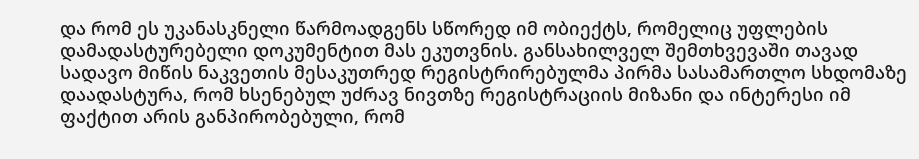და რომ ეს უკანასკნელი წარმოადგენს სწორედ იმ ობიექტს, რომელიც უფლების დამადასტურებელი დოკუმენტით მას ეკუთვნის. განსახილველ შემთხვევაში თავად სადავო მიწის ნაკვეთის მესაკუთრედ რეგისტრირებულმა პირმა სასამართლო სხდომაზე დაადასტურა, რომ ხსენებულ უძრავ ნივთზე რეგისტრაციის მიზანი და ინტერესი იმ ფაქტით არის განპირობებული, რომ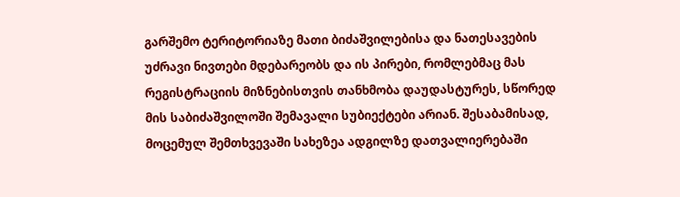გარშემო ტერიტორიაზე მათი ბიძაშვილებისა და ნათესავების უძრავი ნივთები მდებარეობს და ის პირები, რომლებმაც მას რეგისტრაციის მიზნებისთვის თანხმობა დაუდასტურეს, სწორედ მის საბიძაშვილოში შემავალი სუბიექტები არიან. შესაბამისად, მოცემულ შემთხვევაში სახეზეა ადგილზე დათვალიერებაში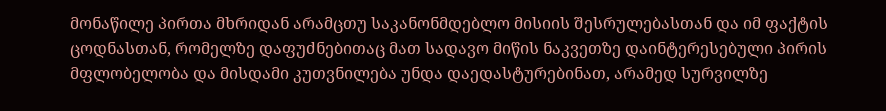მონაწილე პირთა მხრიდან არამცთუ საკანონმდებლო მისიის შესრულებასთან და იმ ფაქტის ცოდნასთან, რომელზე დაფუძნებითაც მათ სადავო მიწის ნაკვეთზე დაინტერესებული პირის მფლობელობა და მისდამი კუთვნილება უნდა დაედასტურებინათ, არამედ სურვილზე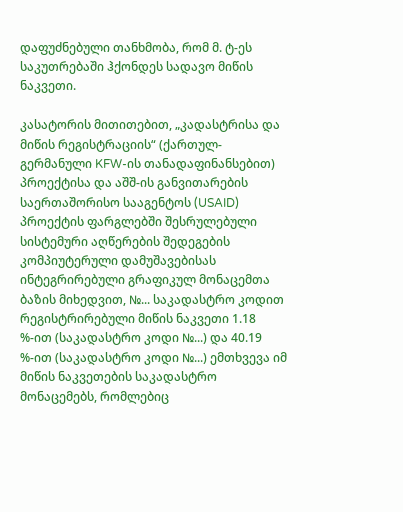დაფუძნებული თანხმობა, რომ მ. ტ-ეს საკუთრებაში ჰქონდეს სადავო მიწის ნაკვეთი.

კასატორის მითითებით, „კადასტრისა და მიწის რეგისტრაციის“ (ქართულ-გერმანული KFW-ის თანადაფინანსებით) პროექტისა და აშშ-ის განვითარების საერთაშორისო სააგენტოს (USAID) პროექტის ფარგლებში შესრულებული სისტემური აღწერების შედეგების კომპიუტერული დამუშავებისას ინტეგრირებული გრაფიკულ მონაცემთა ბაზის მიხედვით, №... საკადასტრო კოდით რეგისტრირებული მიწის ნაკვეთი 1.18 %-ით (საკადასტრო კოდი №...) და 40.19 %-ით (საკადასტრო კოდი №...) ემთხვევა იმ მიწის ნაკვეთების საკადასტრო მონაცემებს, რომლებიც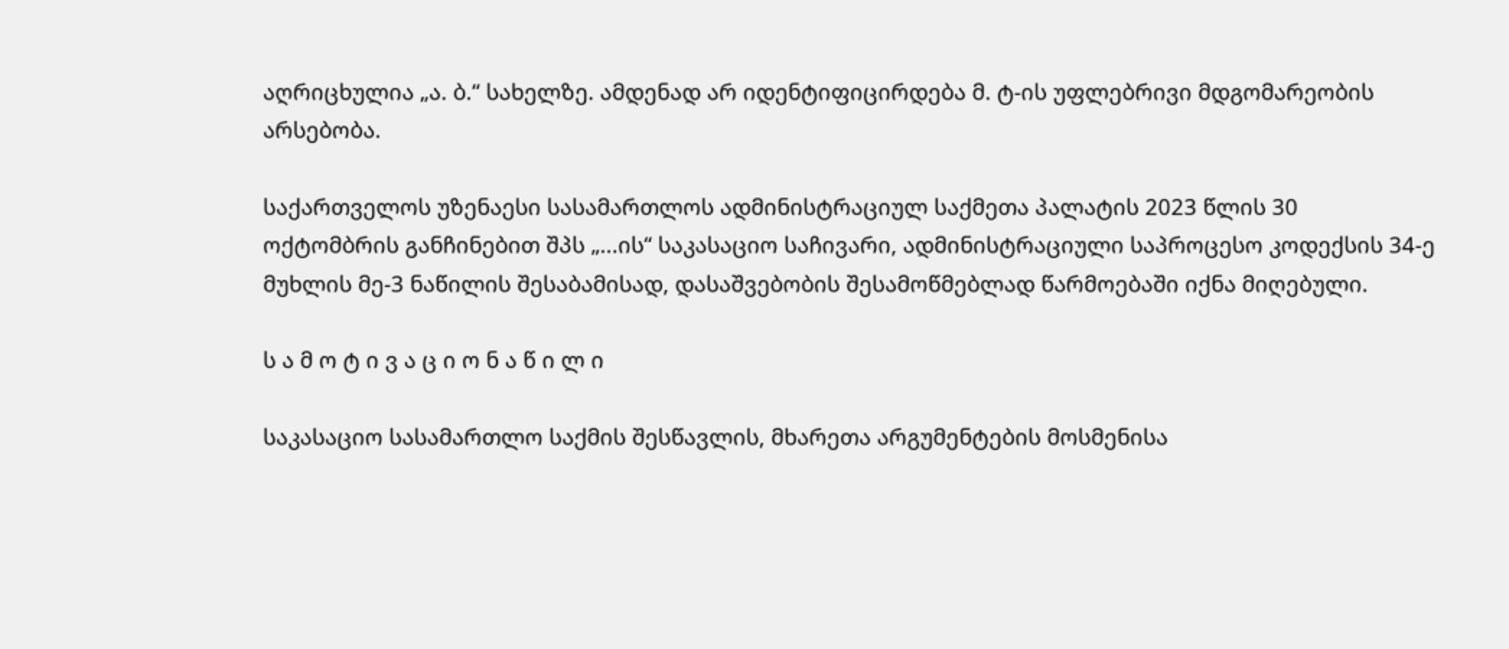აღრიცხულია „ა. ბ.“ სახელზე. ამდენად არ იდენტიფიცირდება მ. ტ-ის უფლებრივი მდგომარეობის არსებობა.

საქართველოს უზენაესი სასამართლოს ადმინისტრაციულ საქმეთა პალატის 2023 წლის 30 ოქტომბრის განჩინებით შპს „...ის“ საკასაციო საჩივარი, ადმინისტრაციული საპროცესო კოდექსის 34-ე მუხლის მე-3 ნაწილის შესაბამისად, დასაშვებობის შესამოწმებლად წარმოებაში იქნა მიღებული.

ს ა მ ო ტ ი ვ ა ც ი ო ნ ა წ ი ლ ი

საკასაციო სასამართლო საქმის შესწავლის, მხარეთა არგუმენტების მოსმენისა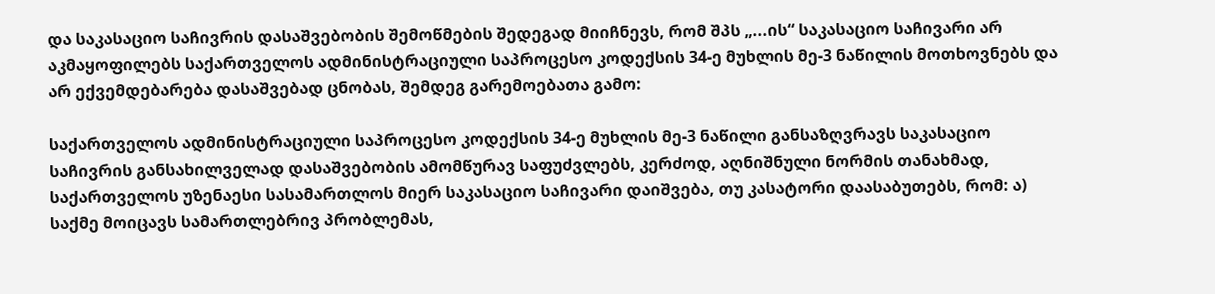და საკასაციო საჩივრის დასაშვებობის შემოწმების შედეგად მიიჩნევს, რომ შპს „...ის“ საკასაციო საჩივარი არ აკმაყოფილებს საქართველოს ადმინისტრაციული საპროცესო კოდექსის 34-ე მუხლის მე-3 ნაწილის მოთხოვნებს და არ ექვემდებარება დასაშვებად ცნობას, შემდეგ გარემოებათა გამო:

საქართველოს ადმინისტრაციული საპროცესო კოდექსის 34-ე მუხლის მე-3 ნაწილი განსაზღვრავს საკასაციო საჩივრის განსახილველად დასაშვებობის ამომწურავ საფუძვლებს, კერძოდ, აღნიშნული ნორმის თანახმად, საქართველოს უზენაესი სასამართლოს მიერ საკასაციო საჩივარი დაიშვება, თუ კასატორი დაასაბუთებს, რომ: ა) საქმე მოიცავს სამართლებრივ პრობლემას,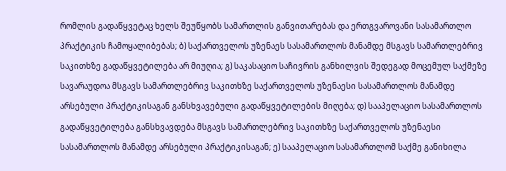რომლის გადაწყვეტაც ხელს შეუწყობს სამართლის განვითარებას და ერთგვაროვანი სასამართლო პრაქტიკის ჩამოყალიბებას; ბ) საქართველოს უზენაეს სასამართლოს მანამდე მსგავს სამართლებრივ საკითხზე გადაწყვეტილება არ მიუღია; გ) საკასაციო საჩივრის განხილვის შედეგად მოცემულ საქმეზე სავარაუდოა მსგავს სამართლებრივ საკითხზე საქართველოს უზენაესი სასამართლოს მანამდე არსებული პრაქტიკისაგან განსხვავებული გადაწყვეტილების მიღება; დ) სააპელაციო სასამართლოს გადაწყვეტილება განსხვავდება მსგავს სამართლებრივ საკითხზე საქართველოს უზენაესი სასამართლოს მანამდე არსებული პრაქტიკისაგან; ე) სააპელაციო სასამართლომ საქმე განიხილა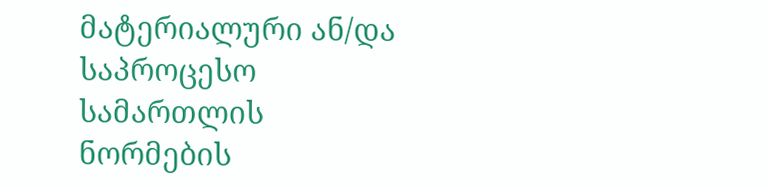მატერიალური ან/და საპროცესო სამართლის ნორმების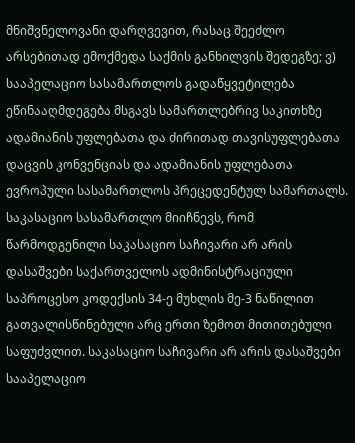მნიშვნელოვანი დარღვევით, რასაც შეეძლო არსებითად ემოქმედა საქმის განხილვის შედეგზე; ვ) სააპელაციო სასამართლოს გადაწყვეტილება ეწინააღმდეგება მსგავს სამართლებრივ საკითხზე ადამიანის უფლებათა და ძირითად თავისუფლებათა დაცვის კონვენციას და ადამიანის უფლებათა ევროპული სასამართლოს პრეცედენტულ სამართალს. საკასაციო სასამართლო მიიჩნევს, რომ წარმოდგენილი საკასაციო საჩივარი არ არის დასაშვები საქართველოს ადმინისტრაციული საპროცესო კოდექსის 34-ე მუხლის მე-3 ნაწილით გათვალისწინებული არც ერთი ზემოთ მითითებული საფუძვლით. საკასაციო საჩივარი არ არის დასაშვები სააპელაციო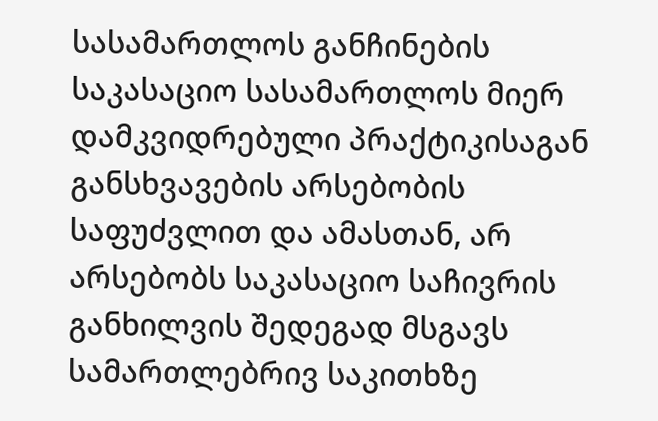სასამართლოს განჩინების საკასაციო სასამართლოს მიერ დამკვიდრებული პრაქტიკისაგან განსხვავების არსებობის საფუძვლით და ამასთან, არ არსებობს საკასაციო საჩივრის განხილვის შედეგად მსგავს სამართლებრივ საკითხზე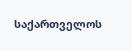საქართველოს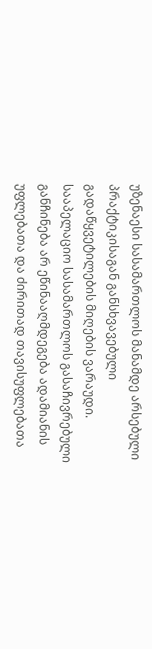უზენაესი სასამართლოს მანამდე არსებული პრაქტიკისაგან განსხვავებული გადაწყვეტილების მიღების ვარაუდი. სააპელაციო სასამართლოს გასაჩივრებული განჩინება არ ეწინააღმდეგება ადამიანის უფლებათა და ძირითად თავისუფლებათა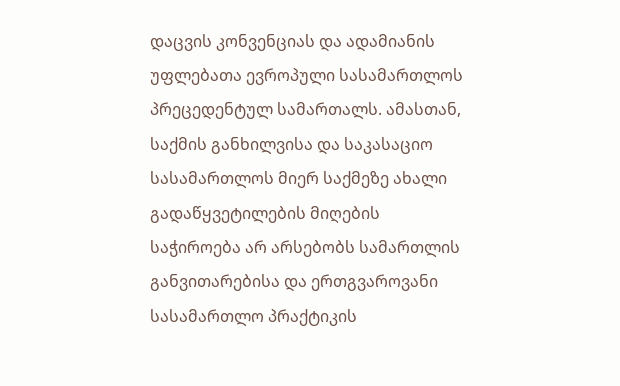დაცვის კონვენციას და ადამიანის უფლებათა ევროპული სასამართლოს პრეცედენტულ სამართალს. ამასთან, საქმის განხილვისა და საკასაციო სასამართლოს მიერ საქმეზე ახალი გადაწყვეტილების მიღების საჭიროება არ არსებობს სამართლის განვითარებისა და ერთგვაროვანი სასამართლო პრაქტიკის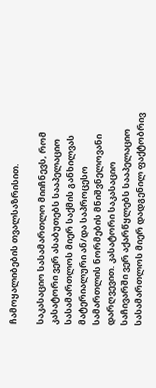ჩამოყალიბების თვალსაზრისით.

საკასაციო სასამართლო მიიჩნევს, რომ კასატორი ვერ ასაბუთებს სააპელაციო სასამართლოს მიერ საქმის განხილვას მატერიალური ან/და საპროცესო სამართლის ნორმების მნიშვნელოვანი დარღვევით. კასატორი საკასაციო საჩივარში ვერ აქარწყლებს სააპელაციო სასამართლოს მიერ დადგენილ ფაქტობრივ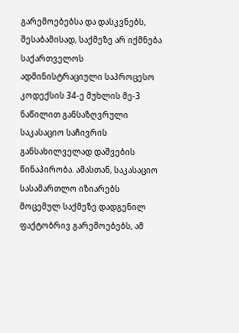გარემოებებსა და დასკვნებს, შესაბამისად, საქმეზე არ იქმნება საქართველოს ადმინისტრაციული საპროცესო კოდექსის 34-ე მუხლის მე-3 ნაწილით განსაზღვრული საკასაციო საჩივრის განსახილველად დაშვების წინაპირობა. ამასთან, საკასაციო სასამართლო იზიარებს მოცემულ საქმეზე დადგენილ ფაქტობრივ გარემოებებს, ამ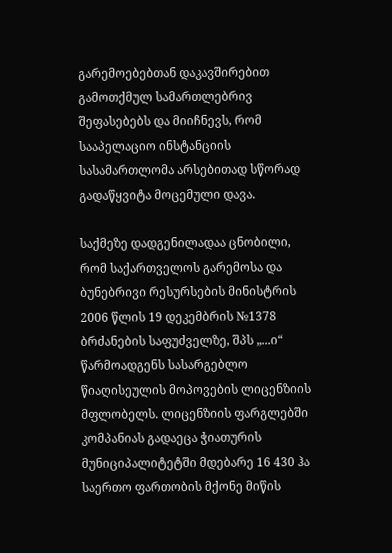გარემოებებთან დაკავშირებით გამოთქმულ სამართლებრივ შეფასებებს და მიიჩნევს, რომ სააპელაციო ინსტანციის სასამართლომა არსებითად სწორად გადაწყვიტა მოცემული დავა.

საქმეზე დადგენილადაა ცნობილი, რომ საქართველოს გარემოსა და ბუნებრივი რესურსების მინისტრის 2006 წლის 19 დეკემბრის №1378 ბრძანების საფუძველზე, შპს „...ი“ წარმოადგენს სასარგებლო წიაღისეულის მოპოვების ლიცენზიის მფლობელს. ლიცენზიის ფარგლებში კომპანიას გადაეცა ჭიათურის მუნიციპალიტეტში მდებარე 16 430 ჰა საერთო ფართობის მქონე მიწის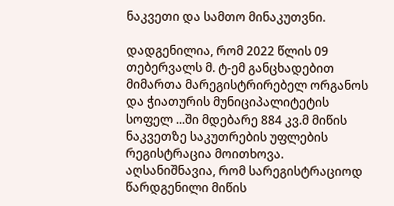ნაკვეთი და სამთო მინაკუთვნი.

დადგენილია, რომ 2022 წლის 09 თებერვალს მ. ტ-ემ განცხადებით მიმართა მარეგისტრირებელ ორგანოს და ჭიათურის მუნიციპალიტეტის სოფელ ...ში მდებარე 884 კვ.მ მიწის ნაკვეთზე საკუთრების უფლების რეგისტრაცია მოითხოვა. აღსანიშნავია, რომ სარეგისტრაციოდ წარდგენილი მიწის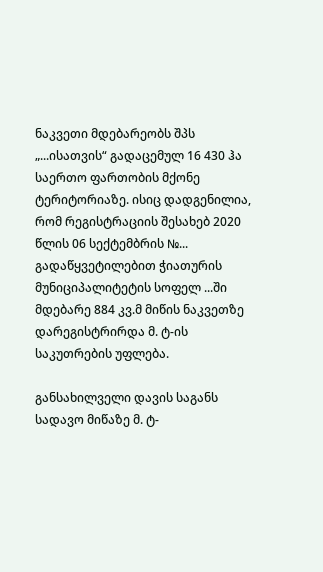ნაკვეთი მდებარეობს შპს „...ისათვის“ გადაცემულ 16 430 ჰა საერთო ფართობის მქონე ტერიტორიაზე. ისიც დადგენილია, რომ რეგისტრაციის შესახებ 2020 წლის 06 სექტემბრის №... გადაწყვეტილებით ჭიათურის მუნიციპალიტეტის სოფელ ...ში მდებარე 884 კვ.მ მიწის ნაკვეთზე დარეგისტრირდა მ. ტ-ის საკუთრების უფლება.

განსახილველი დავის საგანს სადავო მიწაზე მ. ტ-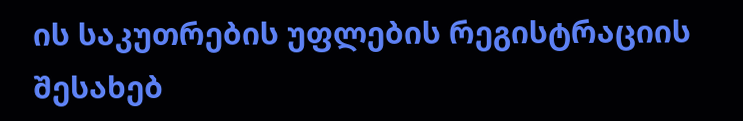ის საკუთრების უფლების რეგისტრაციის შესახებ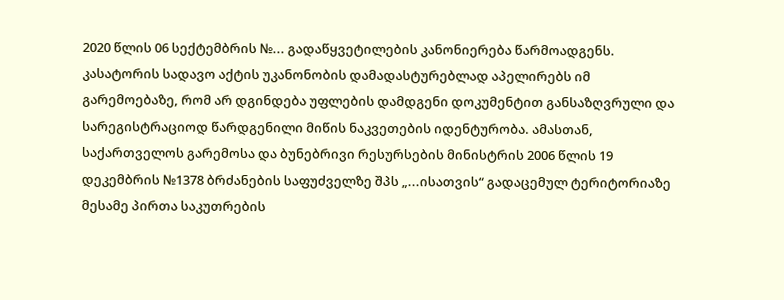2020 წლის 06 სექტემბრის №... გადაწყვეტილების კანონიერება წარმოადგენს. კასატორის სადავო აქტის უკანონობის დამადასტურებლად აპელირებს იმ გარემოებაზე, რომ არ დგინდება უფლების დამდგენი დოკუმენტით განსაზღვრული და სარეგისტრაციოდ წარდგენილი მიწის ნაკვეთების იდენტურობა. ამასთან, საქართველოს გარემოსა და ბუნებრივი რესურსების მინისტრის 2006 წლის 19 დეკემბრის №1378 ბრძანების საფუძველზე შპს „...ისათვის“ გადაცემულ ტერიტორიაზე მესამე პირთა საკუთრების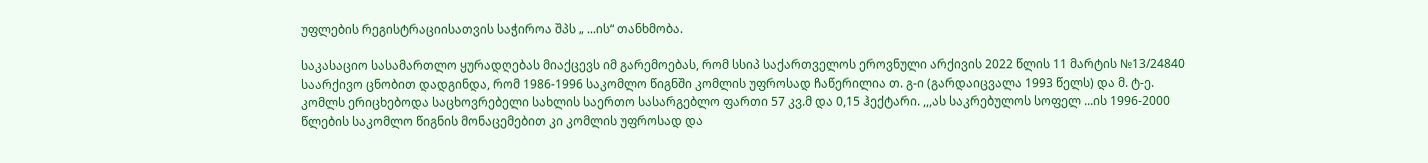უფლების რეგისტრაციისათვის საჭიროა შპს „ ...ის“ თანხმობა.

საკასაციო სასამართლო ყურადღებას მიაქცევს იმ გარემოებას, რომ სსიპ საქართველოს ეროვნული არქივის 2022 წლის 11 მარტის №13/24840 საარქივო ცნობით დადგინდა, რომ 1986-1996 საკომლო წიგნში კომლის უფროსად ჩაწერილია თ. გ-ი (გარდაიცვალა 1993 წელს) და მ. ტ-ე. კომლს ერიცხებოდა საცხოვრებელი სახლის საერთო სასარგებლო ფართი 57 კვ.მ და 0,15 ჰექტარი. ,,,ას საკრებულოს სოფელ ...ის 1996-2000 წლების საკომლო წიგნის მონაცემებით კი კომლის უფროსად და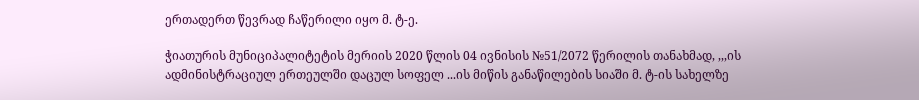ერთადერთ წევრად ჩაწერილი იყო მ. ტ-ე.

ჭიათურის მუნიციპალიტეტის მერიის 2020 წლის 04 ივნისის №51/2072 წერილის თანახმად, ,,,ის ადმინისტრაციულ ერთეულში დაცულ სოფელ ...ის მიწის განაწილების სიაში მ. ტ-ის სახელზე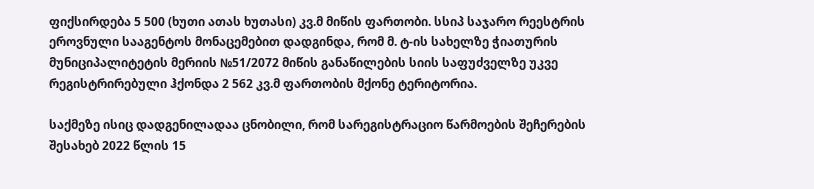ფიქსირდება 5 500 (ხუთი ათას ხუთასი) კვ.მ მიწის ფართობი. სსიპ საჯარო რეესტრის ეროვნული სააგენტოს მონაცემებით დადგინდა, რომ მ. ტ-ის სახელზე ჭიათურის მუნიციპალიტეტის მერიის №51/2072 მიწის განაწილების სიის საფუძველზე უკვე რეგისტრირებული ჰქონდა 2 562 კვ.მ ფართობის მქონე ტერიტორია.

საქმეზე ისიც დადგენილადაა ცნობილი, რომ სარეგისტრაციო წარმოების შეჩერების შესახებ 2022 წლის 15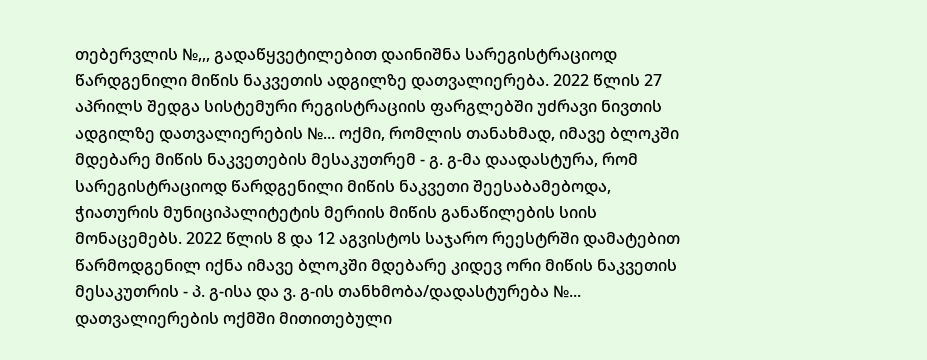თებერვლის №,,, გადაწყვეტილებით დაინიშნა სარეგისტრაციოდ წარდგენილი მიწის ნაკვეთის ადგილზე დათვალიერება. 2022 წლის 27 აპრილს შედგა სისტემური რეგისტრაციის ფარგლებში უძრავი ნივთის ადგილზე დათვალიერების №... ოქმი, რომლის თანახმად, იმავე ბლოკში მდებარე მიწის ნაკვეთების მესაკუთრემ - გ. გ-მა დაადასტურა, რომ სარეგისტრაციოდ წარდგენილი მიწის ნაკვეთი შეესაბამებოდა, ჭიათურის მუნიციპალიტეტის მერიის მიწის განაწილების სიის მონაცემებს. 2022 წლის 8 და 12 აგვისტოს საჯარო რეესტრში დამატებით წარმოდგენილ იქნა იმავე ბლოკში მდებარე კიდევ ორი მიწის ნაკვეთის მესაკუთრის - პ. გ-ისა და ვ. გ-ის თანხმობა/დადასტურება №... დათვალიერების ოქმში მითითებული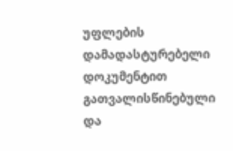უფლების დამადასტურებელი დოკუმენტით გათვალისწინებული და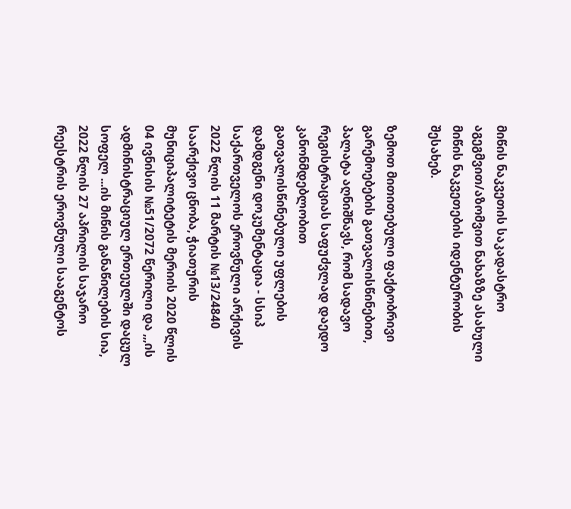მიწის ნაკვეთის საკადასტრო აგეგმვით/აზომვით ნახაზზე ასახული მიწის ნაკვეთების იდენტურობის შესახებ.

ზემოთ მითითებული ფაქტობრივი გარემოებების გათვალისწინებით, პალატა აღნიშნავს, რომ სადავო რეგისტრაციას საფუძვლად დაედო კანონმდებლობით გათვალისწინებული უფლების დამდგენი დოკუმენტაცია - სსიპ საქართველოს ეროვნული არქივის 2022 წლის 11 მარტის №13/24840 საარქივო ცნობა, ჭიათურის მუნიციპალიტეტის მერიის 2020 წლის 04 ივნისის №51/2072 წერილი და ,,,ის ადმინისტრაციულ ერთეულში დაცულ სოფელ ...ის მიწის განაწილების სია, 2022 წლის 27 აპრილის საჯარო რეესტრის ეროვნული სააგენტოს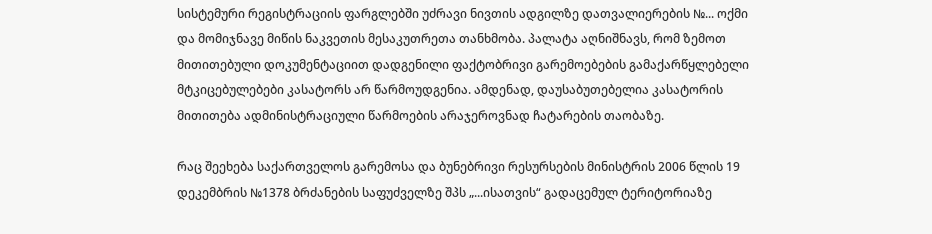სისტემური რეგისტრაციის ფარგლებში უძრავი ნივთის ადგილზე დათვალიერების №... ოქმი და მომიჯნავე მიწის ნაკვეთის მესაკუთრეთა თანხმობა. პალატა აღნიშნავს, რომ ზემოთ მითითებული დოკუმენტაციით დადგენილი ფაქტობრივი გარემოებების გამაქარწყლებელი მტკიცებულებები კასატორს არ წარმოუდგენია. ამდენად, დაუსაბუთებელია კასატორის მითითება ადმინისტრაციული წარმოების არაჯეროვნად ჩატარების თაობაზე.

რაც შეეხება საქართველოს გარემოსა და ბუნებრივი რესურსების მინისტრის 2006 წლის 19 დეკემბრის №1378 ბრძანების საფუძველზე შპს „...ისათვის“ გადაცემულ ტერიტორიაზე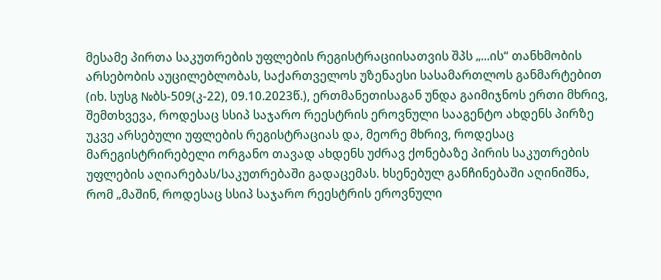მესამე პირთა საკუთრების უფლების რეგისტრაციისათვის შპს „...ის“ თანხმობის არსებობის აუცილებლობას, საქართველოს უზენაესი სასამართლოს განმარტებით (იხ. სუსგ №ბს-509(კ-22), 09.10.2023წ.), ერთმანეთისაგან უნდა გაიმიჯნოს ერთი მხრივ, შემთხვევა, როდესაც სსიპ საჯარო რეესტრის ეროვნული სააგენტო ახდენს პირზე უკვე არსებული უფლების რეგისტრაციას და, მეორე მხრივ, როდესაც მარეგისტრირებელი ორგანო თავად ახდენს უძრავ ქონებაზე პირის საკუთრების უფლების აღიარებას/საკუთრებაში გადაცემას. ხსენებულ განჩინებაში აღინიშნა, რომ „მაშინ, როდესაც სსიპ საჯარო რეესტრის ეროვნული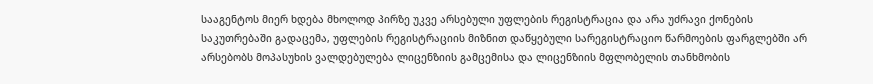სააგენტოს მიერ ხდება მხოლოდ პირზე უკვე არსებული უფლების რეგისტრაცია და არა უძრავი ქონების საკუთრებაში გადაცემა, უფლების რეგისტრაციის მიზნით დაწყებული სარეგისტრაციო წარმოების ფარგლებში არ არსებობს მოპასუხის ვალდებულება ლიცენზიის გამცემისა და ლიცენზიის მფლობელის თანხმობის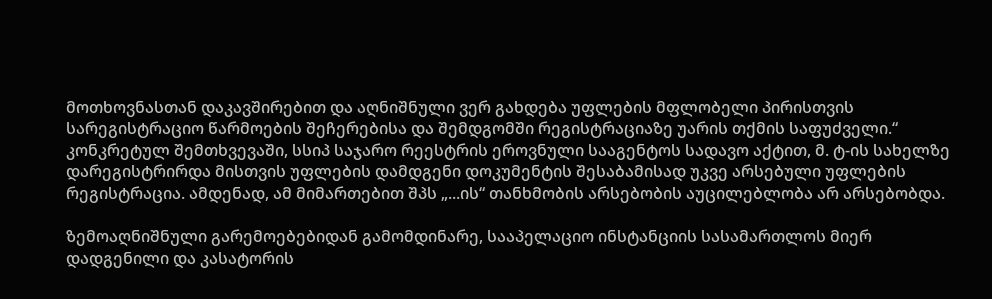მოთხოვნასთან დაკავშირებით და აღნიშნული ვერ გახდება უფლების მფლობელი პირისთვის სარეგისტრაციო წარმოების შეჩერებისა და შემდგომში რეგისტრაციაზე უარის თქმის საფუძველი.“ კონკრეტულ შემთხვევაში, სსიპ საჯარო რეესტრის ეროვნული სააგენტოს სადავო აქტით, მ. ტ-ის სახელზე დარეგისტრირდა მისთვის უფლების დამდგენი დოკუმენტის შესაბამისად უკვე არსებული უფლების რეგისტრაცია. ამდენად, ამ მიმართებით შპს „...ის“ თანხმობის არსებობის აუცილებლობა არ არსებობდა.

ზემოაღნიშნული გარემოებებიდან გამომდინარე, სააპელაციო ინსტანციის სასამართლოს მიერ დადგენილი და კასატორის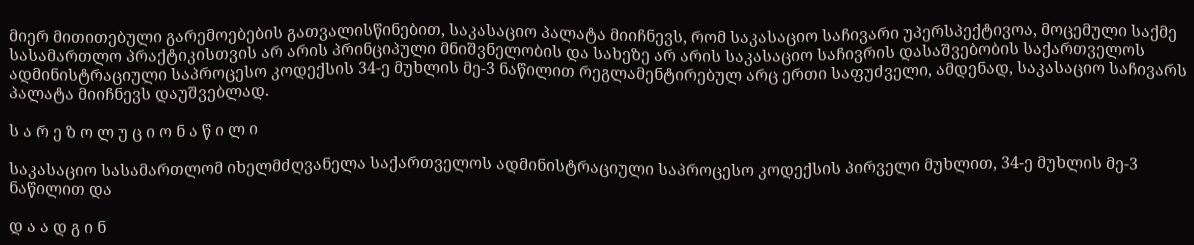მიერ მითითებული გარემოებების გათვალისწინებით, საკასაციო პალატა მიიჩნევს, რომ საკასაციო საჩივარი უპერსპექტივოა, მოცემული საქმე სასამართლო პრაქტიკისთვის არ არის პრინციპული მნიშვნელობის და სახეზე არ არის საკასაციო საჩივრის დასაშვებობის საქართველოს ადმინისტრაციული საპროცესო კოდექსის 34-ე მუხლის მე-3 ნაწილით რეგლამენტირებულ არც ერთი საფუძველი, ამდენად, საკასაციო საჩივარს პალატა მიიჩნევს დაუშვებლად.

ს ა რ ე ზ ო ლ უ ც ი ო ნ ა წ ი ლ ი

საკასაციო სასამართლომ იხელმძღვანელა საქართველოს ადმინისტრაციული საპროცესო კოდექსის პირველი მუხლით, 34-ე მუხლის მე-3 ნაწილით და

დ ა ა დ გ ი ნ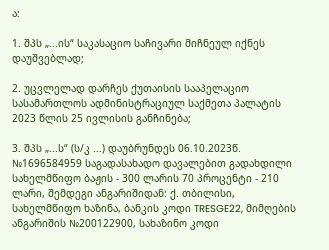ა:

1. შპს „...ის“ საკასაციო საჩივარი მიჩნეულ იქნეს დაუშვებლად;

2. უცვლელად დარჩეს ქუთაისის სააპელაციო სასამართლოს ადმინისტრაციულ საქმეთა პალატის 2023 წლის 25 ივლისის განჩინება;

3. შპს „...ს“ (ს/კ ...) დაუბრუნდეს 06.10.2023წ. №1696584959 საგადასახადო დავალებით გადახდილი სახელმწიფო ბაჟის - 300 ლარის 70 პროცენტი - 210 ლარი, შემდეგი ანგარიშიდან: ქ. თბილისი, სახელმწიფო ხაზინა, ბანკის კოდი TRESGE22, მიმღების ანგარიშის №200122900, სახაზინო კოდი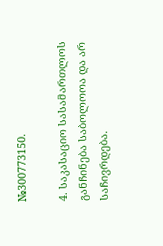№300773150.

4. საკასაციო სასამართლოს განჩინება საბოლოოა და არ საჩივრდება.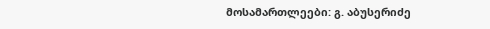მოსამართლეები: გ. აბუსერიძე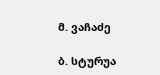მ. ვაჩაძე

ბ. სტურუა